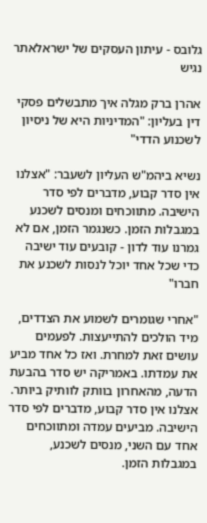גלובס - עיתון העסקים של ישראלאתר נגיש

אהרן ברק מגלה איך מתבשלים פסקי דין בעליון: "המדיניות היא של ניסיון לשכנוע הדדי"

נשיא ביהמ"ש העליון לשעבר: "אצלנו אין סדר קבוע, מדברים לפי סדר הישיבה. מתווכחים ומנסים לשכנע במגבלות הזמן. כשנגמר הזמן, אם לא גמרנו עוד לדון - קובעים עוד ישיבה כדי שכל אחד יוכל לנסות לשכנע את חברו"

"אחרי שגומרים לשמוע את הצדדים, מיד הולכים להתייעצות. לפעמים עושים זאת למחרת. ואז כל אחד מביע את עמדתו. באמריקה יש סדר בהבעת הדעה, מהאחרון בוותק לוותיק ביותר. אצלנו אין סדר קבוע, מדברים לפי סדר הישיבה. מביעים עמדה ומתווכחים אחד עם השני, מנסים לשכנע, במגבלות הזמן.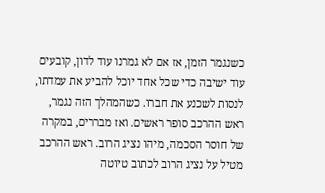כשנגמר הזמן, אז אם לא גמרנו עוד לדון, קובעים עוד ישיבה כדי שכל אחד יוכל להביע את עמדתו, לנסות לשכנע את חברו. כשהמהלך הזה נגמר, ראש ההרכב סופר ראשים. ואז מבררים, במקרה של חוסר הסכמה, מיהו נציג הרוב. ראש ההרכב מטיל על נציג הרוב לכתוב טיוטה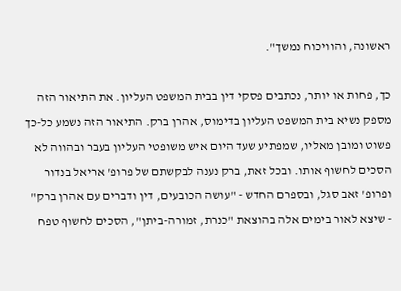ראשונה, והוויכוח נמשך".

כך, פחות או יותר, נכתבים פסקי דין בבית המשפט העליון. את התיאור הזה מספק נשיא בית המשפט העליון בדימוס, אהרן ברק. התיאור הזה נשמע כל-כך פשוט ומובן מאליו, שמפתיע שעד היום איש משופטי העליון בעבר ובהווה לא הסכים לחשוף אותו. ובכל זאת, ברק נענה לבקשתם של פרופ' אריאל בנדור ופרופ' זאב סגל, ובספרם החדש - "עושה הכובעים, דין ודברים עם אהרן ברק" - שיצא לאור בימים אלה בהוצאת "כנרת, זמורה-ביתן", הסכים לחשוף טפח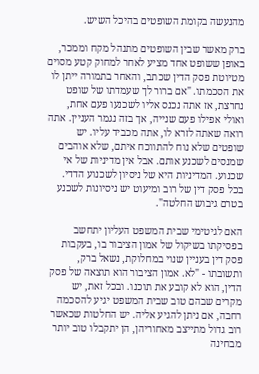מהנעשה בקומת השופטים בהיכל השיש.

ברק מאשר שבין השופטים מתנהל מקח וממכר, באופן ששופט אחד מציע לאחר למחוק קטע מסוים מטיוטת פסק הדין שכתב, והאחר בתמורה ייתן לו את הסכמתו. "אם ברור לך שעמדתו של שופט נחרצת, אז אתה נכנס אליו לשכנעו פעם אחת, ואולי אפילו פעם שנייה, אך בזה נגמר העניין. אתה רואה שאתה לזרא לו, אתה מכביד עליו. יש שופטים שלא נוח להתווכח איתם, שלא אוהבים שמנסים לשכנע אותם. אבל אין מדיניות של אי שכנוע. המדיניות היא של ניסיון לשכנוע הדדי. בכל פסק דין של רוב ומיעוט יש ניסיונות לשכנע בטרם גיבוש החלטה".

האם לגיטימי שבית המשפט העליון יתחשב בפסיקתו בשיקול של אמון הציבור בו, בעקבות פסק דין בעניין שנוי במחלוקת, נשאל ברק, ותשובתו - "לא. אמון הציבור הוא תוצאה של פסק הדין, הוא לא קובע את תוכנו. ובכל זאת, יש מקרים שבהם טוב שבית המשפט יגיע להסכמה רחבה, אם ניתן להגיע אליה. יש החלטות שכאשר רוב גדול מתייצב מאחוריהן, הן יתקבלו טוב יותר מבחינה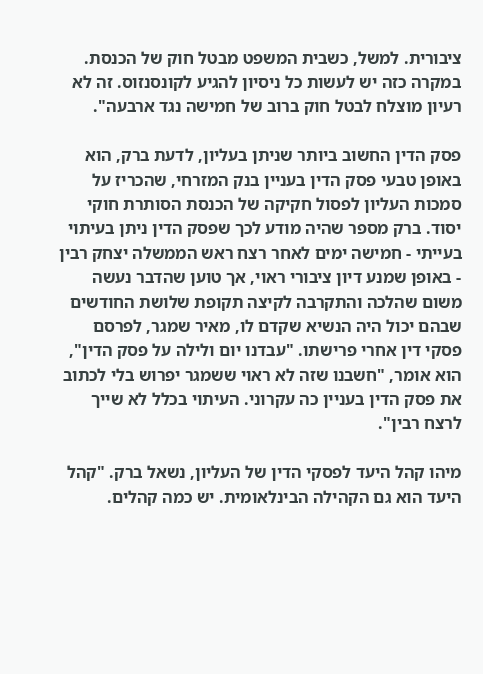ציבורית. למשל, כשבית המשפט מבטל חוק של הכנסת. במקרה כזה יש לעשות כל ניסיון להגיע לקונסנזוס. זה לא רעיון מוצלח לבטל חוק ברוב של חמישה נגד ארבעה".

פסק הדין החשוב ביותר שניתן בעליון, לדעת ברק, הוא באופן טבעי פסק הדין בעניין בנק המזרחי, שהכריז על סמכות העליון לפסול חקיקה של הכנסת הסותרת חוקי יסוד. ברק מספר שהיה מודע לכך שפסק הדין ניתן בעיתוי בעייתי - חמישה ימים לאחר רצח ראש הממשלה יצחק רבין - באופן שמנע דיון ציבורי ראוי, אך טוען שהדבר נעשה משום שהלכה והתקרבה לקיצה תקופת שלושת החודשים שבהם יכול היה הנשיא שקדם לו, מאיר שמגר, לפרסם פסקי דין אחרי פרישתו. "עבדנו יום ולילה על פסק הדין", הוא אומר, "חשבנו שזה לא ראוי ששמגר יפרוש בלי לכתוב את פסק הדין בעניין כה עקרוני. העיתוי בכלל לא שייך לרצח רבין".

מיהו קהל היעד לפסקי הדין של העליון, נשאל ברק. "קהל היעד הוא גם הקהילה הבינלאומית. יש כמה קהלים.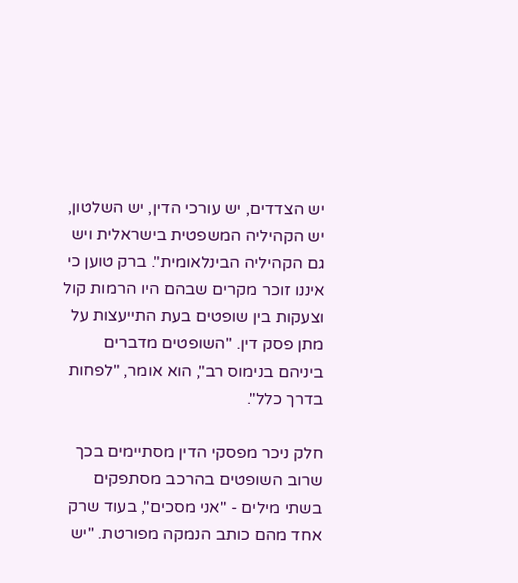יש הצדדים, יש עורכי הדין, יש השלטון, יש הקהיליה המשפטית בישראלית ויש גם הקהיליה הבינלאומית". ברק טוען כי איננו זוכר מקרים שבהם היו הרמות קול וצעקות בין שופטים בעת התייעצות על מתן פסק דין. "השופטים מדברים ביניהם בנימוס רב", הוא אומר, "לפחות בדרך כלל".

חלק ניכר מפסקי הדין מסתיימים בכך שרוב השופטים בהרכב מסתפקים בשתי מילים - "אני מסכים", בעוד שרק אחד מהם כותב הנמקה מפורטת. "יש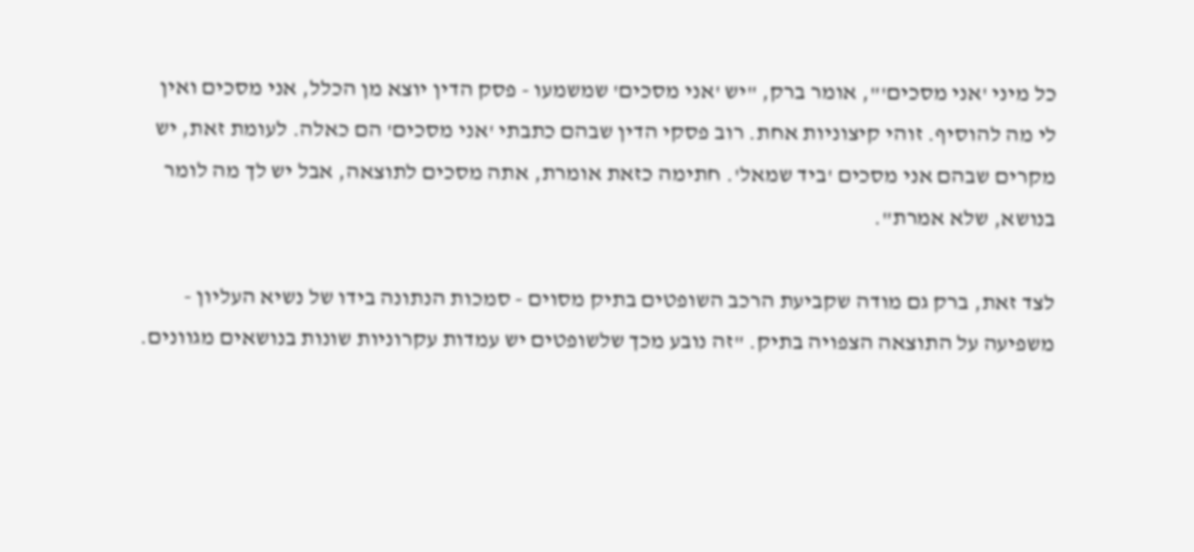כל מיני 'אני מסכים'", אומר ברק, "יש 'אני מסכים' שמשמעו - פסק הדין יוצא מן הכלל, אני מסכים ואין לי מה להוסיף. זוהי קיצוניות אחת. רוב פסקי הדין שבהם כתבתי 'אני מסכים' הם כאלה. לעומת זאת, יש מקרים שבהם אני מסכים 'ביד שמאל'. חתימה כזאת אומרת, אתה מסכים לתוצאה, אבל יש לך מה לומר בנושא, שלא אמרת".

לצד זאת, ברק גם מודה שקביעת הרכב השופטים בתיק מסוים - סמכות הנתונה בידו של נשיא העליון - משפיעה על התוצאה הצפויה בתיק. "זה נובע מכך שלשופטים יש עמדות עקרוניות שונות בנושאים מגוונים.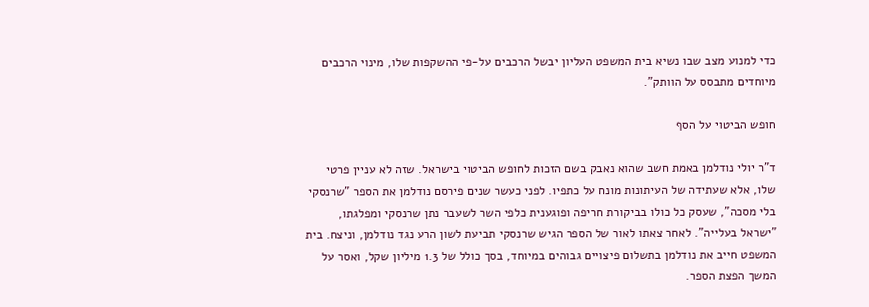כדי למנוע מצב שבו נשיא בית המשפט העליון יבשל הרכבים על-פי ההשקפות שלו, מינוי הרכבים מיוחדים מתבסס על הוותק".

חופש הביטוי על הסף

ד"ר יולי נודלמן באמת חשב שהוא נאבק בשם הזכות לחופש הביטוי בישראל. שזה לא עניין פרטי שלו, אלא שעתידה של העיתונות מונח על כתפיו. לפני כעשר שנים פירסם נודלמן את הספר "שרנסקי בלי מסכה", שעסק כל כולו בביקורת חריפה ופוגענית כלפי השר לשעבר נתן שרנסקי ומפלגתו, "ישראל בעלייה". לאחר צאתו לאור של הספר הגיש שרנסקי תביעת לשון הרע נגד נודלמן, וניצח. בית המשפט חייב את נודלמן בתשלום פיצויים גבוהים במיוחד, בסך כולל של 1.3 מיליון שקל, ואסר על המשך הפצת הספר.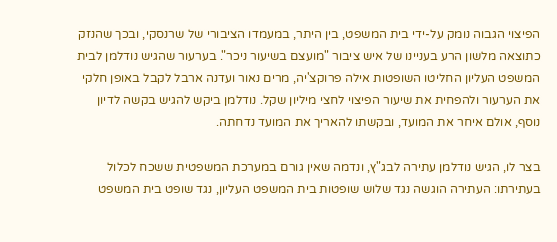הפיצוי הגבוה נומק על-ידי בית המשפט, בין היתר, במעמדו הציבורי של שרנסקי, ובכך שהנזק כתוצאה מלשון הרע בעניינו של איש ציבור "מועצם בשיעור ניכר". בערעור שהגיש נודלמן לבית המשפט העליון החליטו השופטות אילה פרוקצ'יה, מרים נאור ועדנה ארבל לקבל באופן חלקי את הערעור ולהפחית את שיעור הפיצוי לחצי מיליון שקל. נודלמן ביקש להגיש בקשה לדיון נוסף, אולם איחר את המועד, ובקשתו להאריך את המועד נדחתה.

בצר לו, הגיש נודלמן עתירה לבג"ץ, ונדמה שאין גורם במערכת המשפטית ששכח לכלול בעתירתו: העתירה הוגשה נגד שלוש שופטות בית המשפט העליון, נגד שופט בית המשפט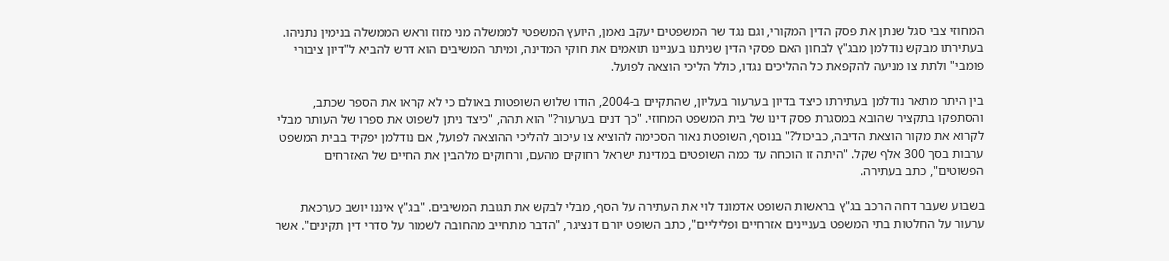המחוזי צבי סגל שנתן את פסק הדין המקורי, וגם נגד שר המשפטים יעקב נאמן, היועץ המשפטי לממשלה מני מזוז וראש הממשלה בנימין נתניהו. בעתירתו מבקש נודלמן מבג"ץ לבחון האם פסקי הדין שניתנו בעניינו תואמים את חוקי המדינה, ומיתר המשיבים הוא דרש להביא ל"דיון ציבורי פומבי" ולתת צו מניעה להקפאת כל ההליכים נגדו, כולל הליכי הוצאה לפועל.

בין היתר מתאר נודלמן בעתירתו כיצד בדיון בערעור בעליון, שהתקיים ב-2004, הודו שלוש השופטות באולם כי לא קראו את הספר שכתב, והסתפקו בתקציר שהובא במסגרת פסק דינו של בית המשפט המחוזי. "כך דנים בערעור?" הוא תהה, "כיצד ניתן לשפוט את ספרו של העותר מבלי לקרוא את מקור הוצאת הדיבה, כביכול?" בנוסף, השופטת נאור הסכימה להוציא צו עיכוב להליכי ההוצאה לפועל, אם נודלמן יפקיד בבית המשפט ערבות בסך 300 אלף שקל. "היתה זו הוכחה עד כמה השופטים במדינת ישראל רחוקים מהעם, ורחוקים מלהבין את החיים של האזרחים הפשוטים", כתב בעתירה.

בשבוע שעבר דחה הרכב בג"ץ בראשות השופט אדמונד לוי את העתירה על הסף, מבלי לבקש את תגובת המשיבים. "בג"ץ איננו יושב כערכאת ערעור על החלטות בתי המשפט בעניינים אזרחיים ופליליים", כתב השופט יורם דנציגר, "הדבר מתחייב מהחובה לשמור על סדרי דין תקינים". אשר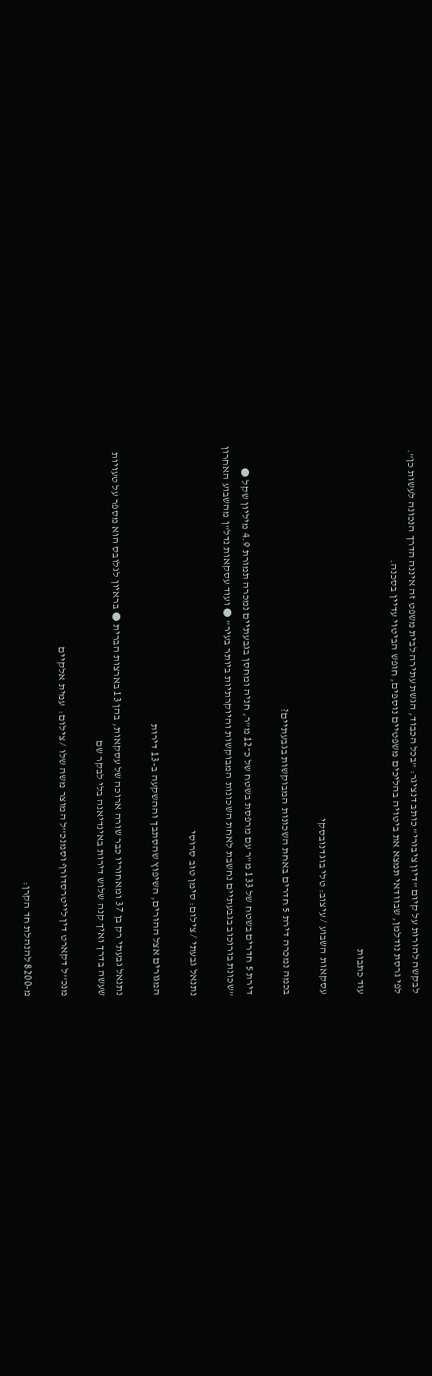לבקשה להורות על קיום "דיון ציבורי" כותב דנציגר: "בכל הכבוד, הגשת עתירה לבית משפט זה איננה הדרך הנכונה לעשות כן". לפי גרסת נודלמן, שבוודאי תמצא את ביטויה בהליכים משפטיים נוספים, חופש הביטוי עדיין בסכנה.

עוד כתבות

עסקאות השבוע / עיצוב: טלי בוגדנובסקי

בכמה נמכרה דירת 5 חדרים באחת השכונות המבוקשות בגבעתיים?

דירת 5 חדרים בשטח של 133 מ"ר עם מרפסת בשטח של כ־12 מ"ר, חניה ומחסן בגבעתיים נמכרה תמורת 4.9 מיליון שקל ● "שכונת בורוכוב בגבעתיים נחשבת לאחת השכונות המבוקשות והיוקרתיות ביותר בעיר" ● ועוד עסקאות נדל"ן מהשבוע האחרון

נתנאל גבעתי / צילום: סימן טוב סרוסי

המגורים אצל ההורים, השיפוץ שהסתבך וההשקעה ב-13 דירות

נתנאל גבעתי רק בן 37 ומאחוריו כבר שורה ארוכה של עסקאות, בהן 13 בארצות הברית ● בראיון לגלובס הוא מספר על טעויות שעשה בדרך ואיך קנה שלוש דירות באינדיאנה בלי לבקר שם

מנכ''ל דקארט דין לייטרסדורף וסמנכ''ל המוצר משה שלו / צילום:  עמית אלקיים

מ-8200 להנהלת חד הקרן: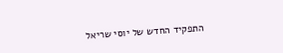התפקיד החדש של יוסי שריאל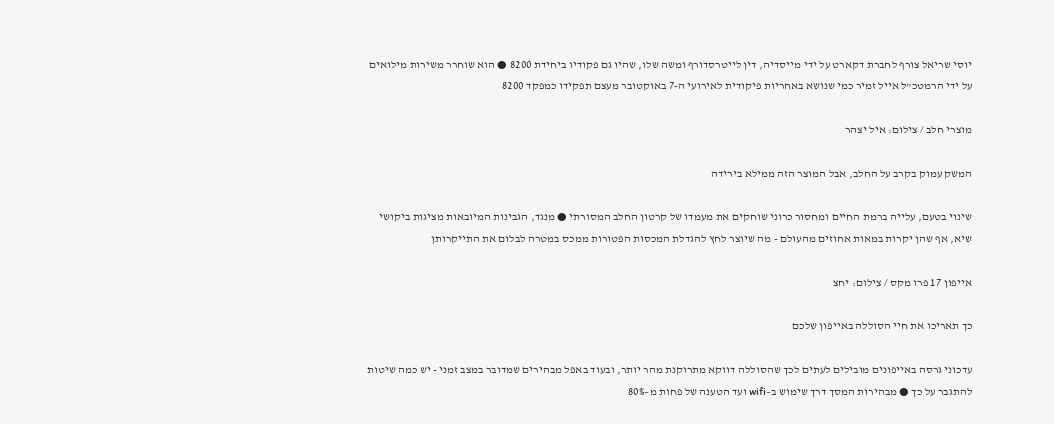יוסי שריאל צורף לחברת דקארט על ידי מייסדיה, דין לייטרסדורף ומשה שלו, שהיו גם פקודיו ביחידת 8200 ● הוא שוחרר משירות מילואים על ידי הרמטכ"ל אייל זמיר כמי שנושא באחריות פיקודית לאירועי ה-7 באוקטובר מעצם תפקידו כמפקד 8200

מוצרי חלב / צילום: איל יצהר

המשק עמוק בקרב על החלב, אבל המוצר הזה ממילא בירידה

שינוי בטעם, עלייה ברמת החיים ומחסור כרוני שוחקים את מעמדו של קרטון החלב המסורתי ● מנגד, הגבינות המיובאות מציגות ביקושי שיא, אף שהן יקרות במאות אחוזים מהעולם - מה שיוצר לחץ להגדלת המכסות הפטורות ממכס במטרה לבלום את התייקרותן

אייפון 17 פרו מקס / צילום: יחצ

כך תאריכו את חיי הסוללה באייפון שלכם

עדכוני גרסה באייפונים מובילים לעתים לכך שהסוללה דווקא מתרוקנת מהר יותר, ובעוד באפל מבהירים שמדובר במצב זמני - יש כמה שיטות להתגבר על כך ● מבהירות המסך דרך שימוש ב–wifi ועד הטענה של פחות מ–80%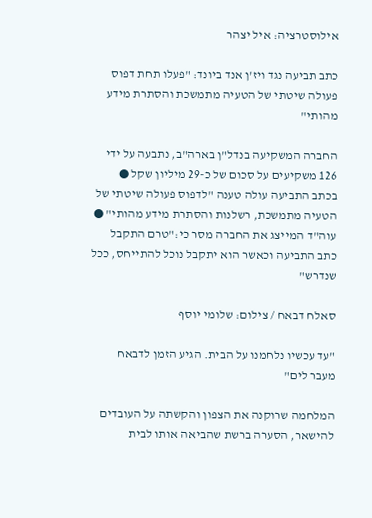אילוסטרציה: איל יצהר

כתב תביעה נגד ויז'ן אנד ביונד: "פעלו תחת דפוס פעולה שיטתי של הטעיה מתמשכת והסתרת מידע מהותי"

החברה המשקיעה בנדל"ן בארה"ב, נתבעה על ידי 126 משקיעים על סכום של כ-29 מיליון שקל ● בכתב התביעה עולה טענה "לדפוס פעולה שיטתי של הטעיה מתמשכת, רשלנות והסתרת מידע מהותי" ● עוה"ד המייצג את החברה מסר כי:"טרם התקבל כתב התביעה וכאשר הוא יתקבל נוכל להתייחס, ככל שנדרש"

סאלח דבאח / צילום: שלומי יוסף

"עד עכשיו נלחמנו על הבית. הגיע הזמן לדבאח מעבר לים"

המלחמה שרוקנה את הצפון והקשתה על העובדים להישאר, הסערה ברשת שהביאה אותו לבית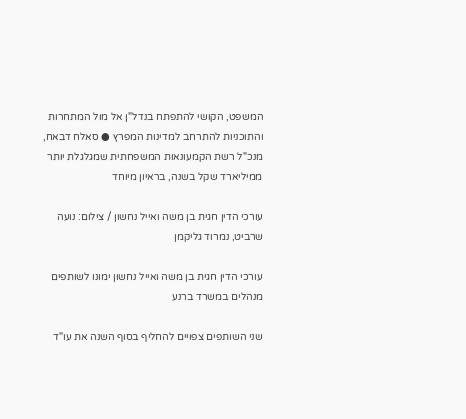המשפט, הקושי להתפתח בנדל"ן אל מול המתחרות והתוכניות להתרחב למדינות המפרץ ● סאלח דבאח, מנכ"ל רשת הקמעונאות המשפחתית שמגלגלת יותר ממיליארד שקל בשנה, בראיון מיוחד

עורכי הדין חגית בן משה ואייל נחשון / צילום: נועה שרביט, נמרוד גליקמן

עורכי הדין חגית בן משה ואייל נחשון ימונו לשותפים מנהלים במשרד ברנע

שני השותפים צפויים להחליף בסוף השנה את עו"ד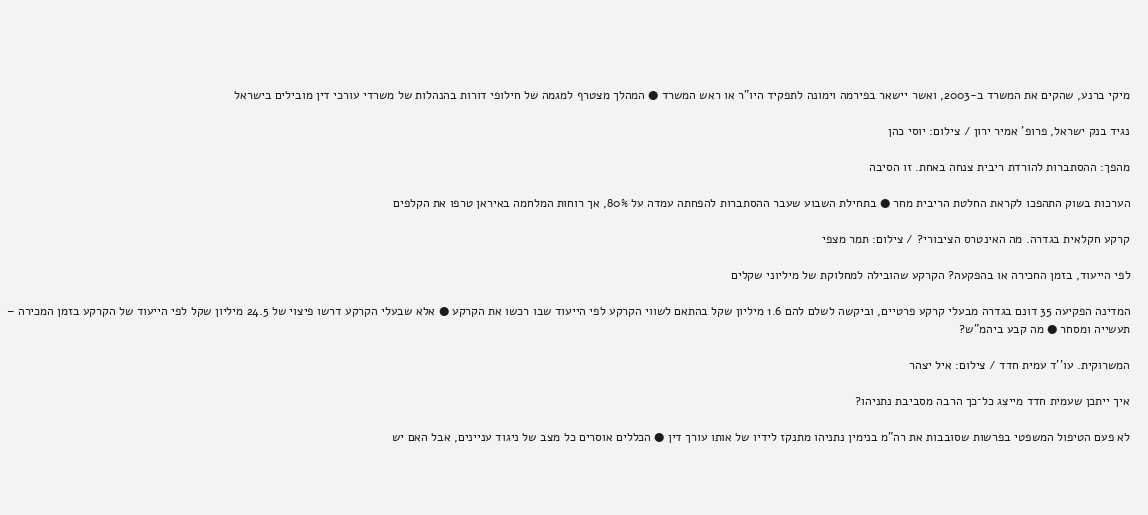מיקי ברנע, שהקים את המשרד ב-2003, ואשר יישאר בפירמה וימונה לתפקיד היו"ר או ראש המשרד ● המהלך מצטרף למגמה של חילופי דורות בהנהלות של משרדי עורכי דין מובילים בישראל

נגיד בנק ישראל, פרופ' אמיר ירון / צילום: יוסי כהן

מהפך: ההסתברות להורדת ריבית צנחה באחת. זו הסיבה

הערכות בשוק התהפכו לקראת החלטת הריבית מחר ● בתחילת השבוע שעבר ההסתברות להפחתה עמדה על 80%, אך רוחות המלחמה באיראן טרפו את הקלפים

קרקע חקלאית בגדרה. מה האינטרס הציבורי? / צילום: תמר מצפי

לפי הייעוד, בזמן החכירה או בהפקעה? הקרקע שהובילה למחלוקת של מיליוני שקלים

המדינה הפקיעה 35 דונם בגדרה מבעלי קרקע פרטיים, וביקשה לשלם להם 1.6 מיליון שקל בהתאם לשווי הקרקע לפי הייעוד שבו רכשו את הקרקע ● אלא שבעלי הקרקע דרשו פיצוי של 24.5 מיליון שקל לפי הייעוד של הקרקע בזמן המכירה – תעשייה ומסחר ● מה קבע ביהמ"ש?

המשרוקית. עו''ד עמית חדד / צילום: איל יצהר

איך ייתכן שעמית חדד מייצג כל־כך הרבה מסביבת נתניהו?

לא פעם הטיפול המשפטי בפרשות שסובבות את רה"מ בנימין נתניהו מתנקז לידיו של אותו עורך דין ● הכללים אוסרים כל מצב של ניגוד עניינים, אבל האם יש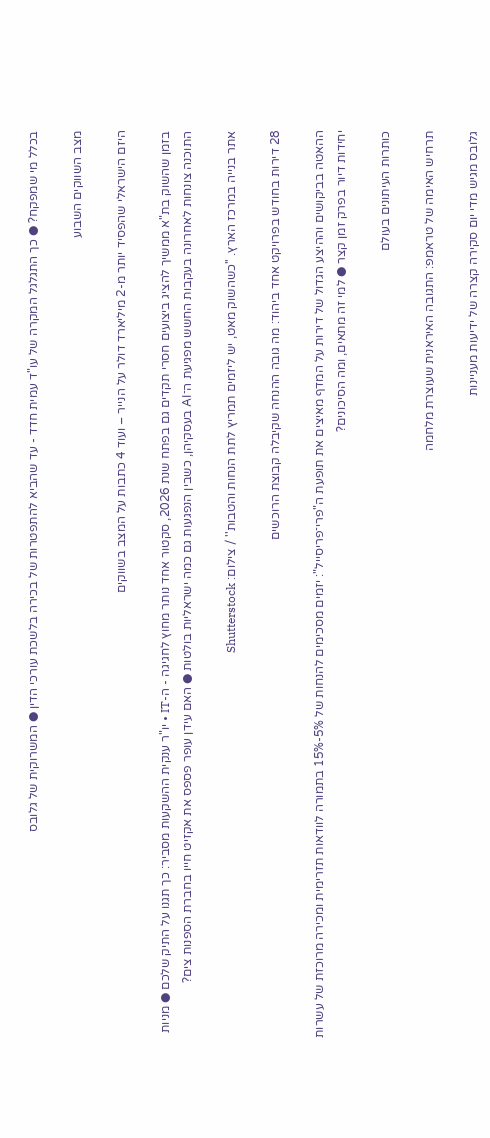בכלל מי שמפקח? ● כך התגלגל המקרה של עו"ד עמית חדד - עד שהביא להתפטרות של בכירה בלשכת עורכי הדין ● המשרוקית של גלובס

מצב השווקים השבוע

היזם הישראלי שהפסיד יותר מ-2 מיליארד דולר על הנייר – ועוד 4 כתבות על המצב בשווקים

בזמן שהשוק בת"א ממשיך להציג ביצועים חסרי תקדים גם בפתח שנת 2026, סקטור אחד נותר מחוץ לחגיגה - ה-IT • יו"ר ענקית ההשקעות מסביר: כך תגנו על התיק שלכם ● מניות התוכנה צונחות לאחרונה בעקבות החשש מפגיעת ה־AI בעסקיהן, כשבין הנפגעות גם כמה ישראליות בולטות ● האם עידן עופר פספס את אקזיט חייו בחברת הספנות צים?

אתר בנייה במרכז הארץ. ''כשהשוק מאט, יש ליזמים תמריץ לתת הנחות והטבות'' / צילום: Shutterstock

28 דירות בחודש בפרויקט אחד ביהוד: מה גובה ההנחה שקיבלה קבוצת הרוכשים

ההאטה בביקושים וההיצע הגדול של דירות על המדף מאיצים את תופעת ה"פרי־פריסייל": יזמים מסכימים להנחות של 5%-15% בתמורה לוודאות תזרימית ומכירה מרוכזת של עשרות יחידות דיור בפרק זמן קצר ● למי זה מתאים, ומה הסיכונים?

כותרות העיתונים בעולם

תרחיש האימה של טראמפ: התגובה האיראנית שעוצרת מלחמה

גלובס מגיש מדי יום סקירה קצרה של ידיעות מעניינות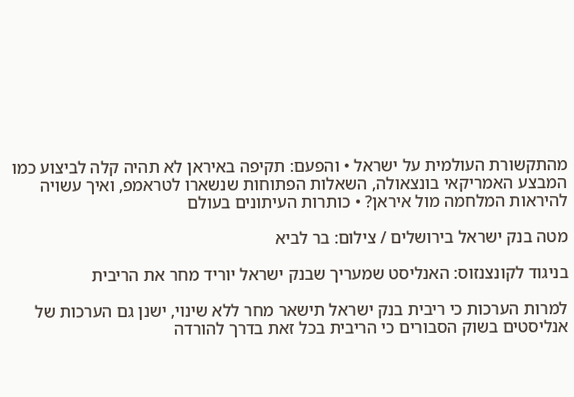מהתקשורת העולמית על ישראל • והפעם: תקיפה באיראן לא תהיה קלה לביצוע כמו המבצע האמריקאי בונצאולה, השאלות הפתוחות שנשארו לטראמפ, ואיך עשויה להיראות המלחמה מול איראן? • כותרות העיתונים בעולם

מטה בנק ישראל בירושלים / צילום: בר לביא

בניגוד לקונצנזוס: האנליסט שמעריך שבנק ישראל יוריד מחר את הריבית

למרות הערכות כי ריבית בנק ישראל תישאר מחר ללא שינוי, ישנן גם הערכות של אנליסטים בשוק הסבורים כי הריבית בכל זאת בדרך להורדה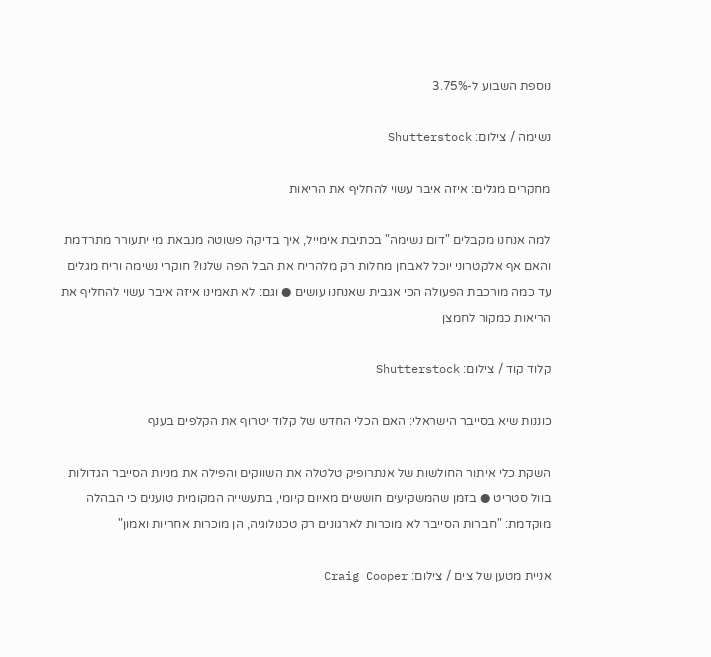נוספת השבוע ל-3.75%

נשימה / צילום: Shutterstock

מחקרים מגלים: איזה איבר עשוי להחליף את הריאות

למה אנחנו מקבלים "דום נשימה" בכתיבת אימייל, איך בדיקה פשוטה מנבאת מי יתעורר מתרדמת והאם אף אלקטרוני יוכל לאבחן מחלות רק מלהריח את הבל הפה שלנו? חוקרי נשימה וריח מגלים עד כמה מורכבת הפעולה הכי אגבית שאנחנו עושים ● וגם: לא תאמינו איזה איבר עשוי להחליף את הריאות כמקור לחמצן

קלוד קוד / צילום: Shutterstock

כוננות שיא בסייבר הישראלי: האם הכלי החדש של קלוד יטרוף את הקלפים בענף

השקת כלי איתור החולשות של אנתרופיק טלטלה את השווקים והפילה את מניות הסייבר הגדולות בוול סטריט ● בזמן שהמשקיעים חוששים מאיום קיומי, בתעשייה המקומית טוענים כי הבהלה מוקדמת: "חברות הסייבר לא מוכרות לארגונים רק טכנולוגיה, הן מוכרות אחריות ואמון"

אניית מטען של צים / צילום: Craig Cooper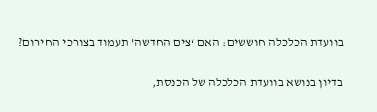בוועדת הכלכלה חוששים: האם ‘צים החדשה’ תעמוד בצורכי החירום?

בדיון בנושא בוועדת הכלכלה של הכנסת,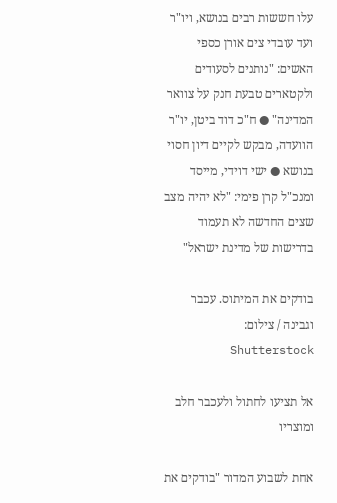עלו חששות רבים בנושא, ויו"ר ועד עובדי צים אורן כספי האשים: "נותנים לסעודים ולקטארים טבעת חנק על צוואר המדינה" ● ח"כ דוד ביטן, יו"ר הוועדה, מבקש לקיים דיון חסוי בנושא ● ישי דוידי, מייסד ומנכ"ל קרן פימי: "לא יהיה מצב שצים החדשה לא תעמוד בדרישות של מדינת ישראל"

בודקים את המיתוס. עכבר וגבינה / צילום: Shutterstock

אל תציעו לחתול ולעכבר חלב ומוצריו

אחת לשבוע המדור "בודקים את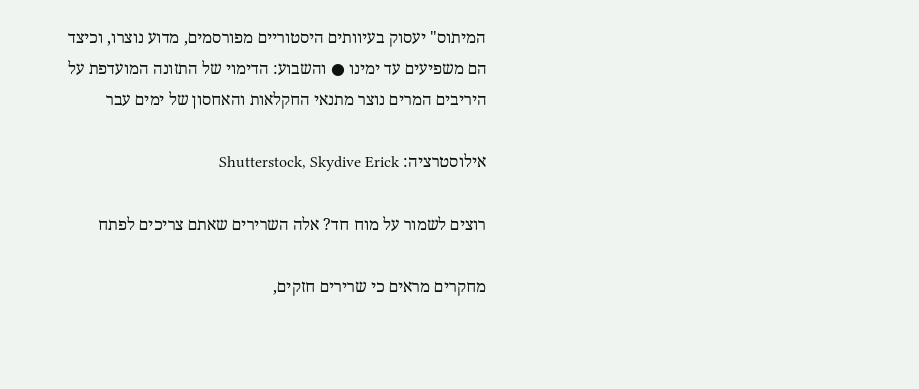המיתוס" יעסוק בעיוותים היסטוריים מפורסמים, מדוע נוצרו, וכיצד הם משפיעים עד ימינו ● והשבוע: הדימוי של התזונה המועדפת על היריבים המרים נוצר מתנאי החקלאות והאחסון של ימים עבר

אילוסטרציה: Shutterstock, Skydive Erick

רוצים לשמור על מוח חד? אלה השרירים שאתם צריכים לפתח

מחקרים מראים כי שרירים חזקים,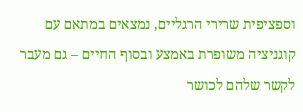וספציפית שרירי הרגליים, נמצאים במתאם עם קוגניציה משופרת באמצע ובסוף החיים – גם מעבר לקשר שלהם לכושר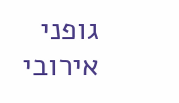גופני אירובי